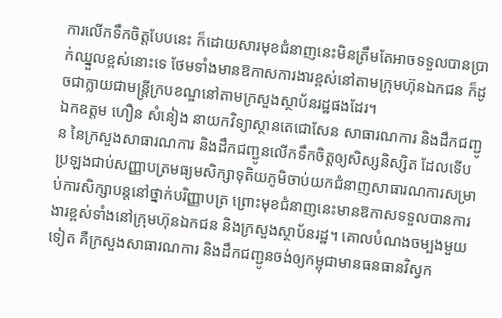ការលើកទឹកចិត្តបែបនេះ ក៏ដោយសារមុខជំនាញនេះមិនត្រឹមតែអាចទទួលបានប្រាក់ឈ្នួលខ្ពស់នោះទេ ថែមទាំងមានឱកាសការងារខ្ពស់នៅតាមក្រុមហ៊ុនឯកជន ក៏ដូចជាក្លាយជាមន្ត្រីក្របខណ្ឌនៅតាមក្រសួងស្ថាប័នរដ្ឋផងដែរ។
ឯកឧត្តម ហឿន សំនៀង នាយកវិទ្យាស្ថានតេជោសែន សាធារណការ និងដឹកជញ្ជូន នៃក្រសួងសាធារណការ និងដឹកជញ្ជូនលើកទឹកចិត្តឲ្យសិស្សនិស្សិត ដែលទើបប្រឡងជាប់សញ្ញាបត្រមធ្យមសិក្សាទុតិយភូមិចាប់យកជំនាញសាធារណការសម្រាប់ការសិក្សាបន្តនៅថ្នាក់បរិញ្ញាបត្រ ព្រោះមុខជំនាញនេះមានឱកាសទទួលបានការងារខ្ពស់ទាំងនៅក្រុមហ៊ុនឯកជន និងក្រសួងស្ថាប័នរដ្ឋ។ គោលបំណងចម្បងមួយទៀត គឺក្រសួងសាធារណការ និងដឹកជញ្ជូនចង់ឲ្យកម្ពុជាមានធនធានវិស្វក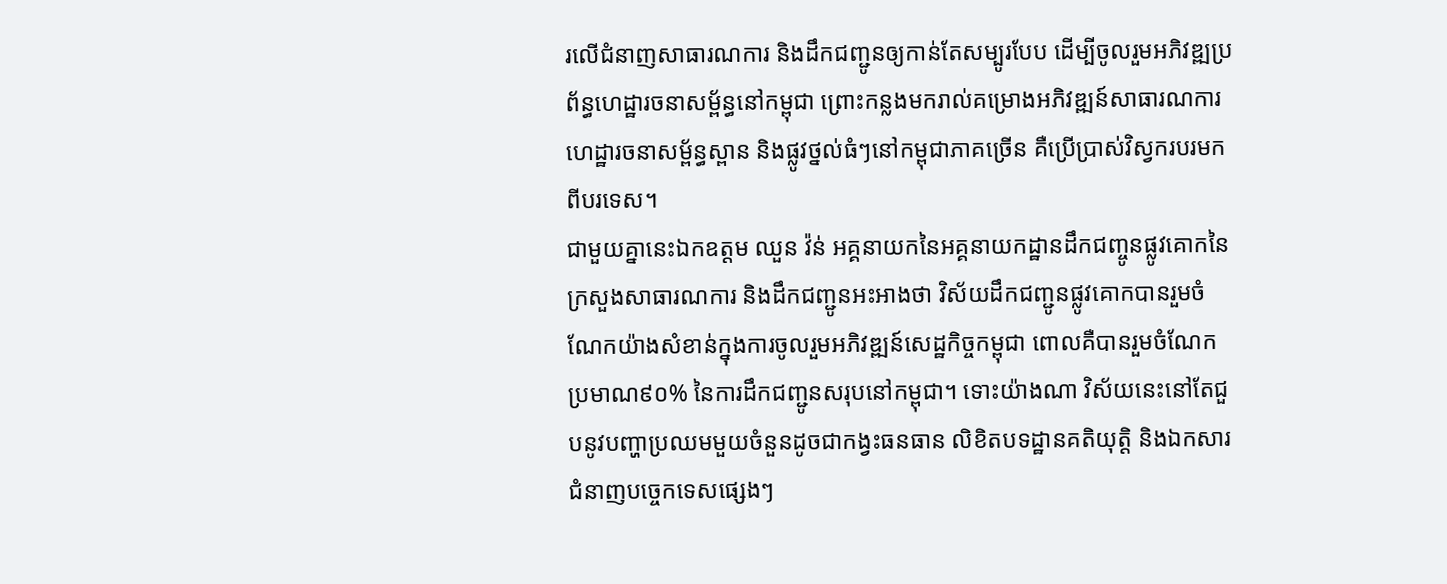រលើជំនាញសាធារណការ និងដឹកជញ្ជូនឲ្យកាន់តែសម្បូរបែប ដើម្បីចូលរួមអភិវឌ្ឍប្រព័ន្ធហេដ្ឋារចនាសម្ព័ន្ធនៅកម្ពុជា ព្រោះកន្លងមករាល់គម្រោងអភិវឌ្ឍន៍សាធារណការ ហេដ្ឋារចនាសម្ព័ន្ធស្ពាន និងផ្លូវថ្នល់ធំៗនៅកម្ពុជាភាគច្រើន គឺប្រើប្រាស់វិស្វករបរមកពីបរទេស។
ជាមួយគ្នានេះឯកឧត្តម ឈួន វ៉ន់ អគ្គនាយកនៃអគ្គនាយកដ្ឋានដឹកជញ្ចូនផ្លូវគោកនៃក្រសួងសាធារណការ និងដឹកជញ្ជូនអះអាងថា វិស័យដឹកជញ្ជូនផ្លូវគោកបានរួមចំណែកយ៉ាងសំខាន់ក្នុងការចូលរួមអភិវឌ្ឍន៍សេដ្ឋកិច្ចកម្ពុជា ពោលគឺបានរួមចំណែកប្រមាណ៩០% នៃការដឹកជញ្ជូនសរុបនៅកម្ពុជា។ ទោះយ៉ាងណា វិស័យនេះនៅតែជួបនូវបញ្ហាប្រឈមមួយចំនួនដូចជាកង្វះធនធាន លិខិតបទដ្ឋានគតិយុត្តិ និងឯកសារជំនាញបច្ចេកទេសផ្សេងៗ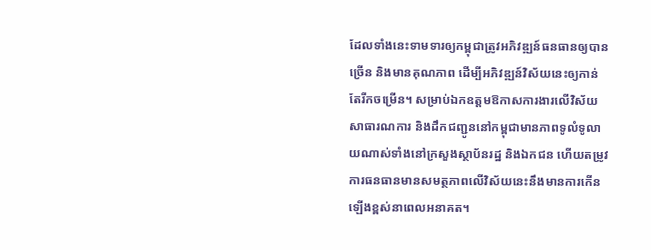ដែលទាំងនេះទាមទារឲ្យកម្ពុជាត្រូវអភិវឌ្ឍន៍ធនធានឲ្យបានច្រើន និងមានគុណភាព ដើម្បីអភិវឌ្ឍន៍វិស័យនេះឲ្យកាន់តែរីកចម្រើន។ សម្រាប់ឯកឧត្តមឱកាសការងារលើវិស័យសាធារណការ និងដឹកជញ្ជូននៅកម្ពុជាមានភាពទូលំទូលាយណាស់ទាំងនៅក្រសួងស្ថាប័នរដ្ឋ និងឯកជន ហើយតម្រូវការធនធានមានសមត្ថភាពលើវិស័យនេះនឹងមានការកើនឡើងខ្ពស់នាពេលអនាគត។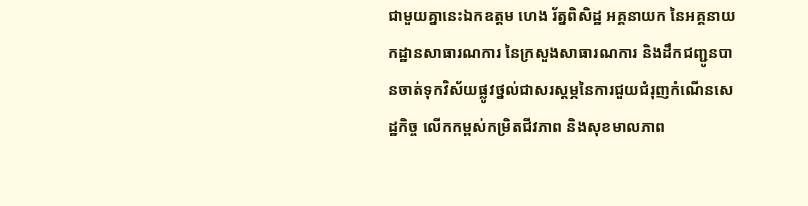ជាមួយគ្នានេះឯកឧត្តម ហេង រ័ត្នពិសិដ្ឋ អគ្គនាយក នៃអគ្គនាយកដ្ឋានសាធារណការ នៃក្រសួងសាធារណការ និងដឹកជញ្ជូនបានចាត់ទុកវិស័យផ្លូវថ្នល់ជាសរស្តម្ភនៃការជួយជំរុញកំណើនសេដ្ឋកិច្ច លើកកម្ពស់កម្រិតជីវភាព និងសុខមាលភាព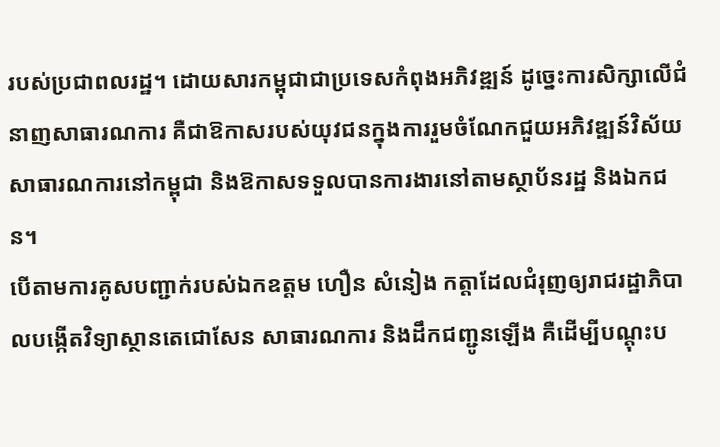របស់ប្រជាពលរដ្ឋ។ ដោយសារកម្ពុជាជាប្រទេសកំពុងអភិវឌ្ឍន៍ ដូច្នេះការសិក្សាលើជំនាញសាធារណការ គឺជាឱកាសរបស់យុវជនក្នុងការរួមចំណែកជួយអភិវឌ្ឍន៍វិស័យសាធារណការនៅកម្ពុជា និងឱកាសទទួលបានការងារនៅតាមស្ថាប័នរដ្ឋ និងឯកជន។
បើតាមការគូសបញ្ជាក់របស់ឯកឧត្តម ហឿន សំនៀង កត្តាដែលជំរុញឲ្យរាជរដ្ឋាភិបាលបង្កើតវិទ្យាស្ថានតេជោសែន សាធារណការ និងដឹកជញ្ជូនឡើង គឺដើម្បីបណ្តុះប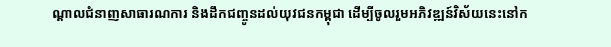ណ្តាលជំនាញសាធារណការ និងដឹកជញ្ចូនដល់យុវជនកម្ពុជា ដើម្បីចូលរួមអភិវឌ្ឍន៍វិស័យនេះនៅក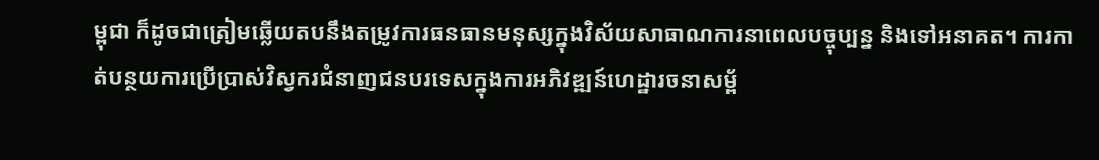ម្ពុជា ក៏ដូចជាត្រៀមឆ្លើយតបនឹងតម្រូវការធនធានមនុស្សក្នុងវិស័យសាធាណការនាពេលបច្ចុប្បន្ន និងទៅអនាគត។ ការកាត់បន្ថយការប្រើប្រាស់វិស្វករជំនាញជនបរទេសក្នុងការអភិវឌ្ឍន៍ហេដ្ឋារចនាសម្ព័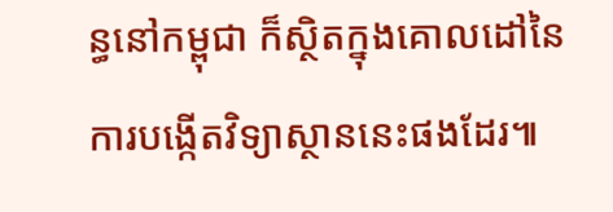ន្ធនៅកម្ពុជា ក៏ស្ថិតក្នុងគោលដៅនៃការបង្កើតវិទ្យាស្ថាននេះផងដែរ៕